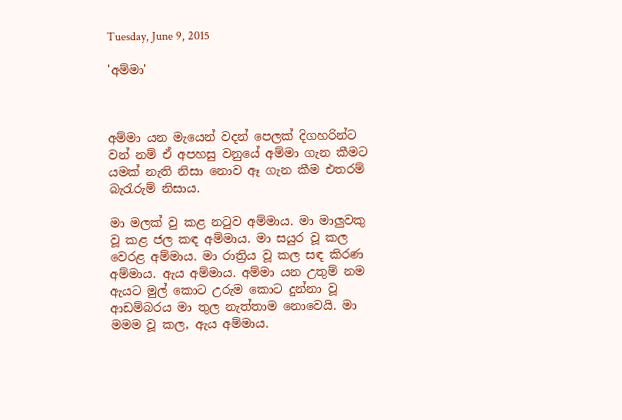Tuesday, June 9, 2015

'අම්මා'



අම්මා යන මැයෙන් වදන් පෙලක් දිගහරින්ට වන් නම් ඒ අපහසු වනුයේ අම්මා ගැන කීමට යමක් නැති නිසා නොව ඈ ගැන කීම එතරම් බැරැරුම් නිසාය.

මා මලක් වු කළ නටුව අම්මාය. මා මාලුවකු වූ කළ ජල කඳ අම්මාය. මා සයුර වූ කල වෙරළ අම්මාය. මා රාත්‍රිය වූ කල සඳ කිරණ අම්මාය. ඇය අම්මාය. අම්මා යන උතුම් නම ඇයට මුල් කොට උරුම කොට දුන්නා වූ ආඩම්බරය මා තුල නැත්තාම නොවෙයි. මා මමම වූ කල, ඇය අම්මාය.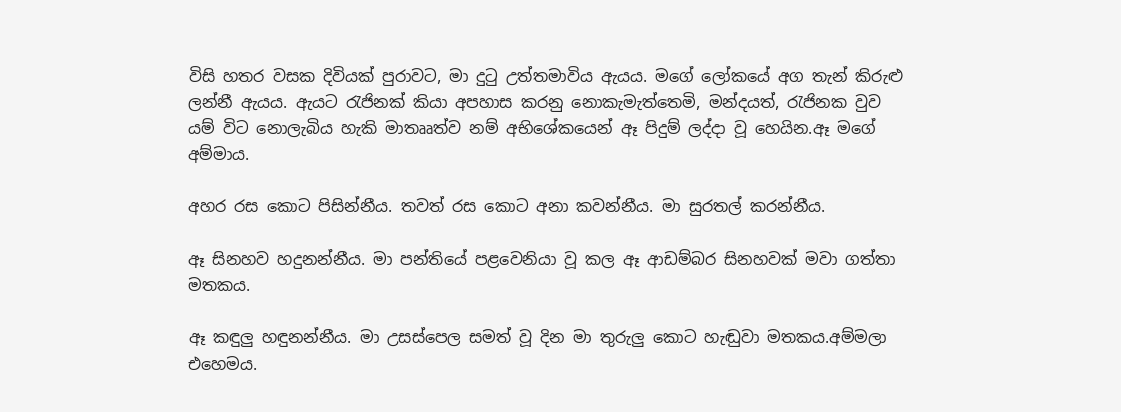විසි හතර වසක දිවියක් පුරාවට, මා දුටු උත්තමාවිය ඇයය. මගේ ලෝකයේ අග තැන් කිරුළු ලන්නී ඇයය. ඇයට රැජිනක් කියා අපහාස කරනු නොකැමැත්තෙමි, මන්දයත්, රැජිනක වුව යම් විට නොලැබිය හැකි මාතෲත්ව නම් අභිශේකයෙන් ඈ පිදුම් ලද්දා වූ හෙයින.ඈ මගේ අම්මාය.

අහර රස කොට පිසින්නීය. තවත් රස කොට අනා කවන්නීය. මා සුරතල් කරන්නීය.

ඈ සිනහව හදුනන්නීය. මා පන්තියේ පළවෙනියා වූ කල ඈ ආඩම්බර සිනහවක් මවා ගත්තා මතකය.

ඈ කඳුලු හඳුනන්නීය. මා උසස්පෙල සමත් වූ දින මා තුරුලු කොට හැඬුවා මතකය.අම්මලා එහෙමය.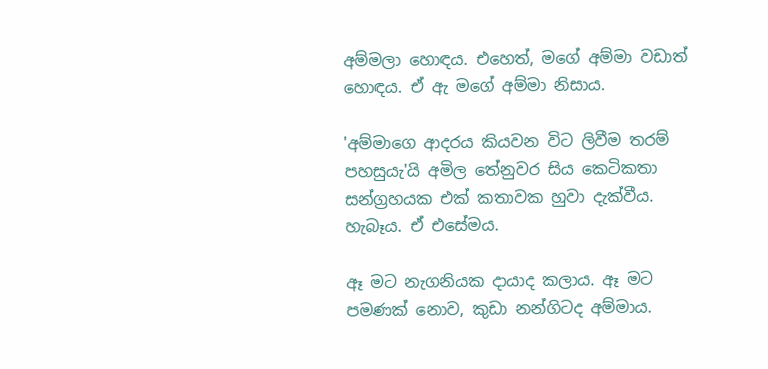අම්මලා හොඳය. එහෙත්, මගේ අම්මා වඩාත් හොඳය. ඒ ඇ මගේ අම්මා නිසාය.

'අම්මාගෙ ආදරය කියවන විට ලිවීම තරම් පහසුයැ'යි අමිල තේනුවර සිය කෙටිකතා සන්ග්‍රහයක එක් කතාවක හුවා දැක්වීය. හැබෑය. ඒ එසේමය.

ඈ මට නැගනියක දායාද කලාය. ඈ මට පමණක් නොව, කුඩා නන්ගිටද අම්මාය.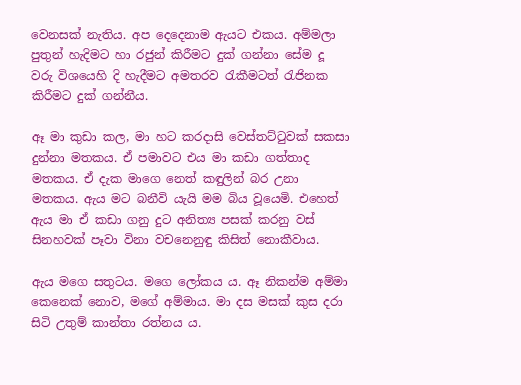වෙනසක් නැතිය. අප දෙදෙනාම ඇයට එකය. අම්මලා පුතුන් හැදිමට හා රජුන් කිරීමට දුක් ගන්නා සේම දූ වරු විශයෙහි දි හැදීමට අමතරව රැකීමටත් රැජිනක කිරීමට දුක් ගන්නීය.

ඈ මා කුඩා කල, මා හට කරදාසි වෙස්තට්ටුවක් සකසා දුන්නා මතකය. ඒ පමාවට එය මා කඩා ගත්තාද මතකය. ඒ දැක මාගෙ නෙත් කඳුලින් බර උනා මතකය. ඇය මට බනීවි යැයි මම බිය වූයෙමි. එහෙත් ඇය මා ඒ කඩා ගනු දුට අනිත්‍ය පසක් කරනු වස් සිනහවක් පෑවා විනා වචනෙනුඳු කිසිත් නොකීවාය.

ඇය මගෙ සතුටය. මගෙ ලෝකය ය. ඈ නිකන්ම අම්මා කෙනෙක් නොව, මගේ අම්මාය. මා දස මසක් කුස දරා සිටි උතුම් කාන්තා රත්නය ය.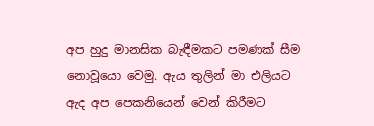අප හුදු මානසික බැඳීමකට පමණක් සීම නොවූයො වෙමු. ඇය තුලින් මා එලියට ඇද අප පෙකනියෙන් වෙන් කිරීමට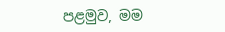පළමුව, මම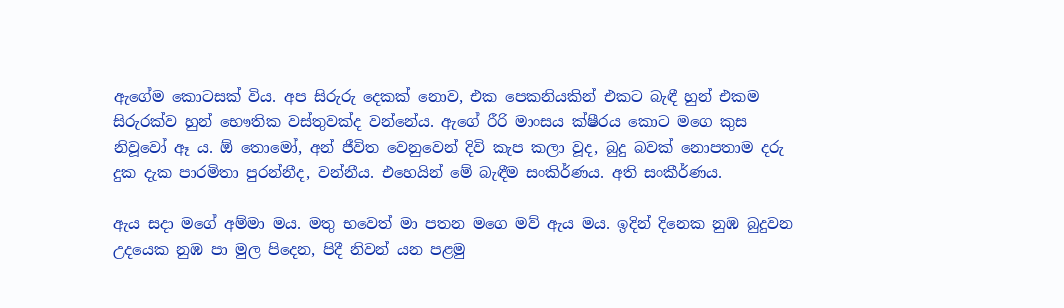ඇගේම කොටසක් විය. අප සිරුරු දෙකක් නොව, එක පෙකනියකින් එකට බැඳී හුන් එකම සිරුරක්ව හුන් භෞතික වස්තුවක්ද වන්නේය. ඇගේ රීරි මාංසය ක්ෂීරය කොට මගෙ කුස නිවූවෝ ඈ ය. ඕ තොමෝ, අන් ජීවිත වෙනුවෙන් දිවි කැප කලා වූද, බුදු බවක් නොපතාම දරු දුක දැක පාරමිතා පුරන්නීද, වන්නීය. එහෙයින් මේ බැඳීම සංකිර්ණය. අති සංකීර්ණය.

ඇය සදා මගේ අම්මා මය. මතු භවෙත් මා පතන මගෙ මව් ඇය මය. ඉදින් දිනෙක නුඹ බුදුවන උදයෙක නුඹ පා මුල පිදෙන, පිදී නිවන් යන පළමු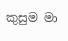කුසුම මා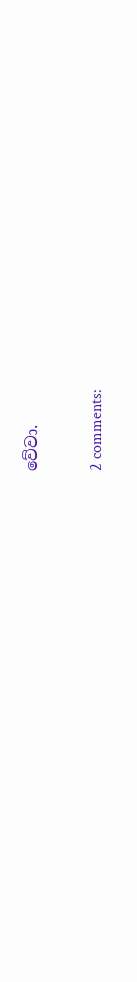වේවා.

2 comments: